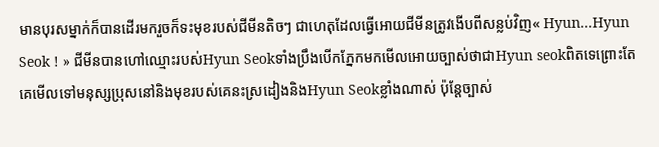មានបុរសម្នាក់ក៏បានដើរមករួចក៏ទះមុខរបស់ជីមីនតិចៗ ជាហេតុដែលធ្វើអោយជីមីនត្រូវងើបពីសន្លប់វិញ« Hyun...Hyun Seok ! » ជីមីនបានហៅឈ្មោះរបស់Hyun Seokទាំងប្រឹងបើកភ្នែកមកមើលអោយច្បាស់ថាជាHyun seokពិតទេព្រោះតែគេមើលទៅមនុស្សប្រុសនៅនិងមុខរបស់គេនះស្រដៀងនិងHyun Seokខ្លាំងណាស់ ប៉ុន្តែច្បាស់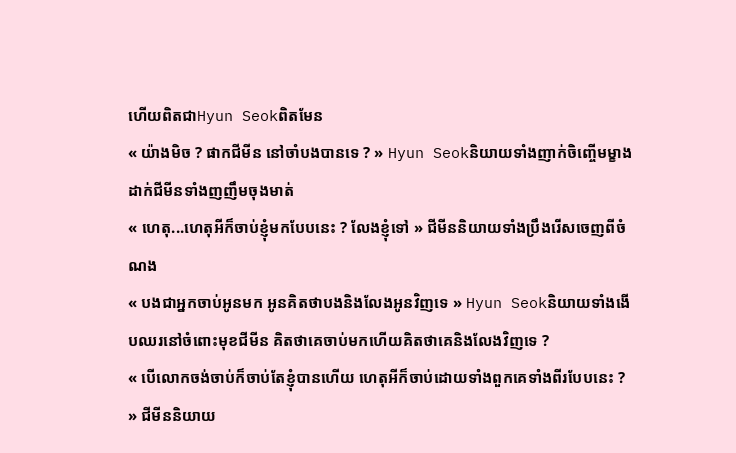ហើយពិតជាHyun Seokពិតមែន
« យ៉ាងមិច ? ផាកជីមីន នៅចាំបងបានទេ ? » Hyun Seokនិយាយទាំងញាក់ចិញ្ចើមម្ខាងដាក់ជីមីនទាំងញញឹមចុងមាត់
« ហេតុ...ហេតុអីក៏ចាប់ខ្ញុំមកបែបនេះ ? លែងខ្ញុំទៅ » ជីមីននិយាយទាំងប្រឹងរើសចេញពីចំណង
« បងជាអ្នកចាប់អូនមក អូនគិតថាបងនិងលែងអូនវិញទេ » Hyun Seokនិយាយទាំងងើបឈរនៅចំពោះមុខជីមីន គិតថាគេចាប់មកហើយគិតថាគេនិងលែងវិញទេ ?
« បើលោកចង់ចាប់ក៏ចាប់តែខ្ញុំបានហើយ ហេតុអីក៏ចាប់ដោយទាំងពួកគេទាំងពីរបែបនេះ ? » ជីមីននិយាយ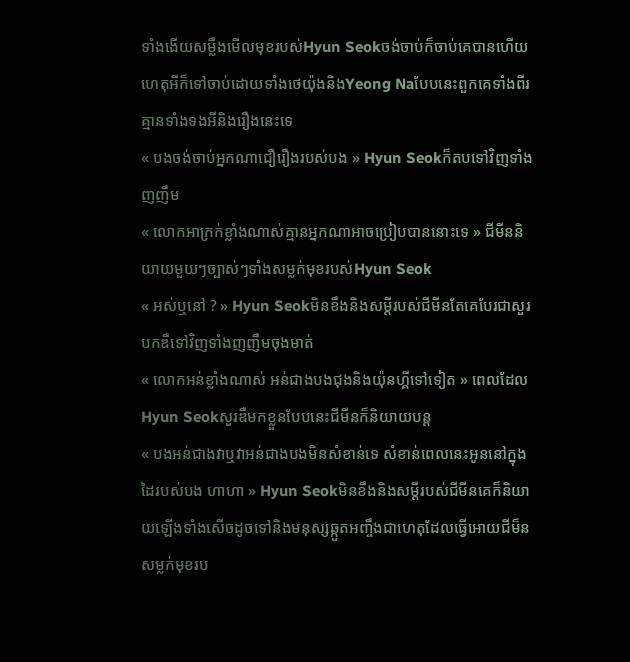ទាំងងើយសម្លឹងមើលមុខរបស់Hyun Seokចង់ចាប់ក៏ចាប់គេបានហើយហេតុអីក៏ទៅចាប់ដោយទាំងថេយ៉ុងនិងYeong Naបែបនេះពួកគេទាំងពីរគ្មានទាំងទងអីនិងរឿងនេះទេ
« បងចង់ចាប់អ្នកណាជឿរឿងរបស់បង » Hyun Seokក៏តបទៅវិញទាំងញញឹម
« លោកអាក្រក់ខ្លាំងណាស់គ្មានអ្នកណាអាចប្រៀបបាននោះទេ » ជីមីននិយាយមួយៗច្បាស់ៗទាំងសម្លក់មុខរបស់Hyun Seok
« អស់ឬនៅ ? » Hyun Seokមិនខឹងនិងសម្តីរបស់ជីមីនតែគេបែរជាសួរបកឌឺទៅវិញទាំងញញឹមចុងមាត់
« លោកអន់ខ្លាំងណាស់ អន់ជាងបងជុងនិងយ៉ុនហ្គីទៅទៀត » ពេលដែលHyun Seokសួរឌឺមកខ្លួនបែបនេះជីមីនក៏និយាយបន្ត
« បងអន់ជាងវាឬវាអន់ជាងបងមិនសំខាន់ទេ សំខាន់ពេលនេះអូននៅក្នុងដៃរបស់បង ហាហា » Hyun Seokមិនខឹងនិងសម្តីរបស់ជីមីនគេក៏និយាយឡើងទាំងសើចដូចទៅនិងមនុស្សឆ្កួតអញ្ចឹងជាហេតុដែលធ្វើអោយជីម៏នសម្លក់មុខរប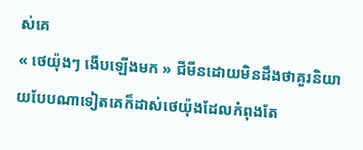ស់គេ
« ថេយ៉ុងៗ ងើបឡើងមក » ជីមីនដោយមិនដឹងថាគួរនិយាយបែបណាទៀតគេក៏ដាស់ថេយ៉ុងដែលកំពុងតែ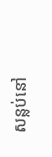សន្លប់នៅ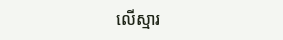លើស្មារ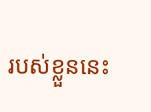របស់ខ្លួននេះ